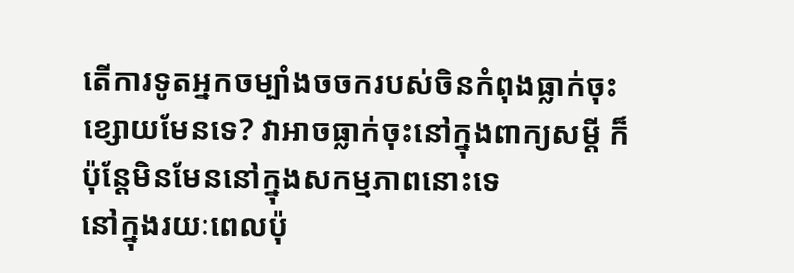តើការទូតអ្នកចម្បាំងចចករបស់ចិនកំពុងធ្លាក់ចុះខ្សោយមែនទេ? វាអាចធ្លាក់ចុះនៅក្នុងពាក្យសម្ដី ក៏ប៉ុន្តែមិនមែននៅក្នុងសកម្មភាពនោះទេ
នៅក្នុងរយៈពេលប៉ុ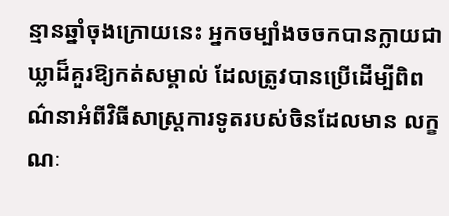ន្មានឆ្នាំចុងក្រោយនេះ អ្នកចម្បាំងចចកបានក្លាយជាឃ្លាដ៏គួរឱ្យកត់សម្គាល់ ដែលត្រូវបានប្រើដើម្បីពិពណ៌នាអំពីវិធីសាស្ត្រការទូតរបស់ចិនដែលមាន លក្ខណៈ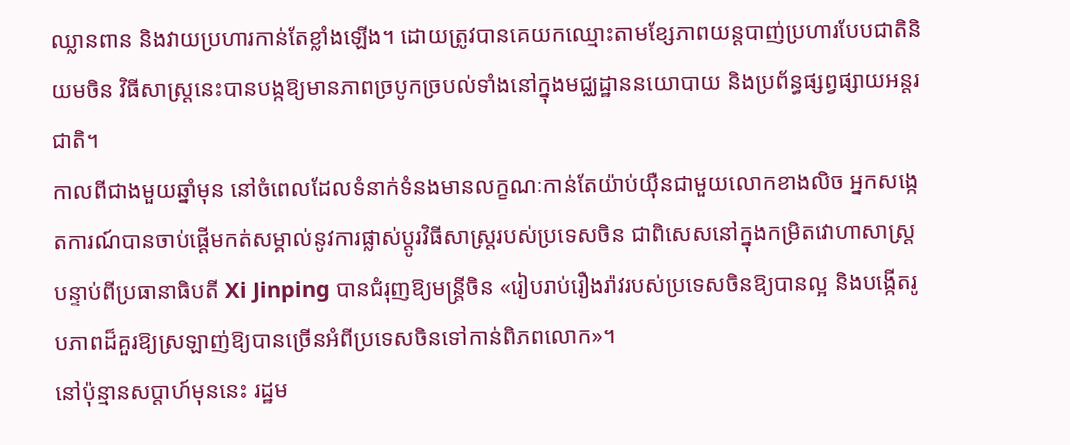ឈ្លានពាន និងវាយប្រហារកាន់តែខ្លាំងឡើង។ ដោយត្រូវបានគេយកឈ្មោះតាមខ្សែភាពយន្ដបាញ់ប្រហារបែបជាតិនិយមចិន វិធីសាស្រ្តនេះបានបង្កឱ្យមានភាពច្របូកច្របល់ទាំងនៅក្នុងមជ្ឈដ្ឋាននយោបាយ និងប្រព័ន្ធផ្សព្វផ្សាយអន្តរជាតិ។
កាលពីជាងមួយឆ្នាំមុន នៅចំពេលដែលទំនាក់ទំនងមានលក្ខណៈកាន់តែយ៉ាប់យ៉ឺនជាមួយលោកខាងលិច អ្នកសង្កេតការណ៍បានចាប់ផ្តើមកត់សម្គាល់នូវការផ្លាស់ប្តូរវិធីសាស្រ្តរបស់ប្រទេសចិន ជាពិសេសនៅក្នុងកម្រិតវោហាសាស្ត្រ បន្ទាប់ពីប្រធានាធិបតី Xi Jinping បានជំរុញឱ្យមន្ត្រីចិន «រៀបរាប់រឿងរ៉ាវរបស់ប្រទេសចិនឱ្យបានល្អ និងបង្កើតរូបភាពដ៏គួរឱ្យស្រឡាញ់ឱ្យបានច្រើនអំពីប្រទេសចិនទៅកាន់ពិភពលោក»។
នៅប៉ុន្មានសប្តាហ៍មុននេះ រដ្ឋម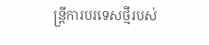ន្ត្រីការបរទេសថ្មីរបស់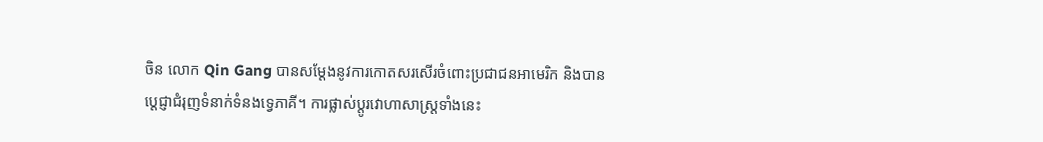ចិន លោក Qin Gang បានសម្តែងនូវការកោតសរសើរចំពោះប្រជាជនអាមេរិក និងបានប្តេជ្ញាជំរុញទំនាក់ទំនងទ្វេភាគី។ ការផ្លាស់ប្តូរវោហាសាស្ត្រទាំងនេះ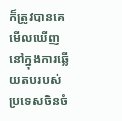ក៏ត្រូវបានគេមើលឃើញនៅក្នុងការឆ្លើយតបរបស់ប្រទេសចិនចំ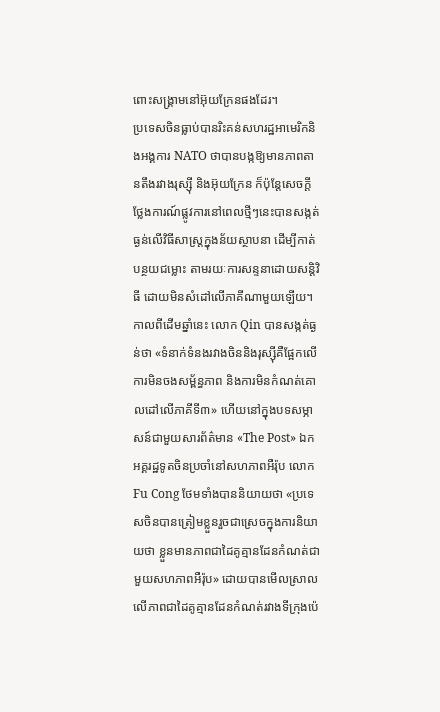ពោះសង្រ្គាមនៅអ៊ុយក្រែនផងដែរ។
ប្រទេសចិនធ្លាប់បានរិះគន់សហរដ្ឋអាមេរិកនិងអង្គការ NATO ថាបានបង្កឱ្យមានភាពតានតឹងរវាងរុស្ស៊ី និងអ៊ុយក្រែន ក៏ប៉ុន្តែសេចក្តីថ្លែងការណ៍ផ្លូវការនៅពេលថ្មីៗនេះបានសង្កត់ធ្ងន់លើវិធីសាស្ត្រក្នុងន័យស្ថាបនា ដើម្បីកាត់បន្ថយជម្លោះ តាមរយៈការសន្ទនាដោយសន្តិវិធី ដោយមិនសំដៅលើភាគីណាមួយឡើយ។
កាលពីដើមឆ្នាំនេះ លោក Qin បានសង្កត់ធ្ងន់ថា «ទំនាក់ទំនងរវាងចិននិងរុស្ស៊ីគឺផ្អែកលើការមិនចងសម្ព័ន្ធភាព និងការមិនកំណត់គោលដៅលើភាគីទី៣» ហើយនៅក្នុងបទសម្ភាសន៍ជាមួយសារព័ត៌មាន «The Post» ឯកអគ្គរដ្ឋទូតចិនប្រចាំនៅសហភាពអឺរ៉ុប លោក Fu Cong ថែមទាំងបាននិយាយថា «ប្រទេសចិនបានត្រៀមខ្លួនរួចជាស្រេចក្នុងការនិយាយថា ខ្លួនមានភាពជាដៃគូគ្មានដែនកំណត់ជាមួយសហភាពអឺរ៉ុប» ដោយបានមើលស្រាលលើភាពជាដៃគូគ្មានដែនកំណត់រវាងទីក្រុងប៉េ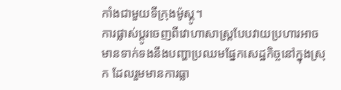កាំងជាមួយទីក្រុងម៉ូស្គូ។
ការផ្លាស់ប្តូរចេញពីវោហាសាស្ត្របែបវាយប្រហារអាចមានទាក់ទងនឹងបញ្ហាប្រឈមផ្នែកសេដ្ឋកិច្ចនៅក្នុងស្រុក ដែលរួមមានការធ្លា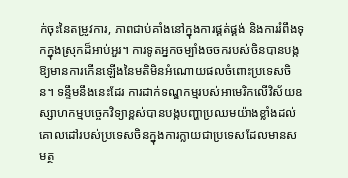ក់ចុះនៃតម្រូវការ, ភាពជាប់គាំងនៅក្នុងការផ្គត់ផ្គង់ និងការរំពឹងទុកក្នុងស្រុកដ៏អាប់អួរ។ ការទូតអ្នកចម្បាំងចចករបស់ចិនបានបង្កឱ្យមានការកើនឡើងនៃមតិមិនអំណោយផលចំពោះប្រទេសចិន។ ទន្ទឹមនឹងនេះដែរ ការដាក់ទណ្ឌកម្មរបស់អាមេរិកលើវិស័យឧស្សាហកម្មបច្ចេកវិទ្យាខ្ពស់បានបង្កបញ្ហាប្រឈមយ៉ាងខ្លាំងដល់គោលដៅរបស់ប្រទេសចិនក្នុងការក្លាយជាប្រទេសដែលមានសមត្ថ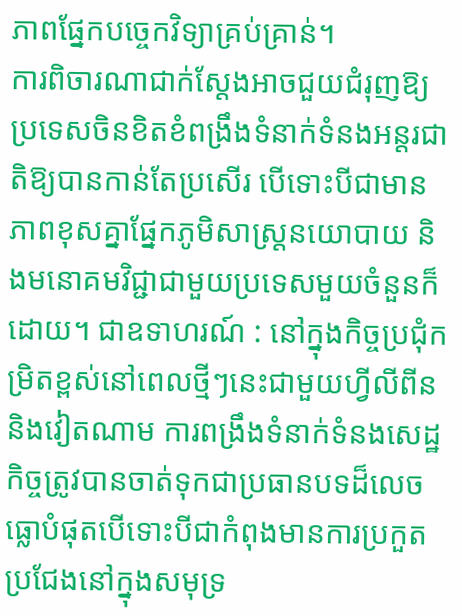ភាពផ្នែកបច្ចេកវិទ្យាគ្រប់គ្រាន់។
ការពិចារណាជាក់ស្តែងអាចជួយជំរុញឱ្យប្រទេសចិនខិតខំពង្រឹងទំនាក់ទំនងអន្តរជាតិឱ្យបានកាន់តែប្រសើរ បើទោះបីជាមានភាពខុសគ្នាផ្នែកភូមិសាស្ត្រនយោបាយ និងមនោគមវិជ្ជាជាមួយប្រទេសមួយចំនួនក៏ដោយ។ ជាឧទាហរណ៍ : នៅក្នុងកិច្ចប្រជុំកម្រិតខ្ពស់នៅពេលថ្មីៗនេះជាមួយហ្វីលីពីននិងវៀតណាម ការពង្រឹងទំនាក់ទំនងសេដ្ឋកិច្ចត្រូវបានចាត់ទុកជាប្រធានបទដ៏លេចធ្លោបំផុតបើទោះបីជាកំពុងមានការប្រកួតប្រជែងនៅក្នុងសមុទ្រ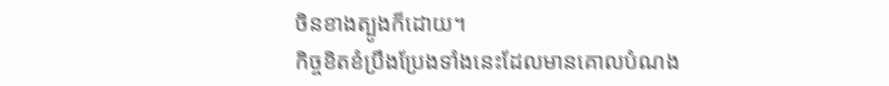ចិនខាងត្បូងក៏ដោយ។
កិច្ចខិតខំប្រឹងប្រែងទាំងនេះដែលមានគោលបំណង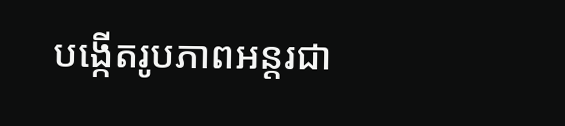បង្កើតរូបភាពអន្តរជា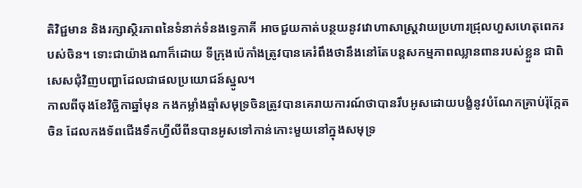តិវិជ្ជមាន និងរក្សាស្ថិរភាពនៃទំនាក់ទំនងទ្វេភាគី អាចជួយកាត់បន្ថយនូវវោហាសាស្ត្រវាយប្រហារជ្រុលហួសហេតុពេករបស់ចិន។ ទោះជាយ៉ាងណាក៏ដោយ ទីក្រុងប៉េកាំងត្រូវបានគេរំពឹងថានឹងនៅតែបន្តសកម្មភាពឈ្លានពានរបស់ខ្លួន ជាពិសេសជុំវិញបញ្ហាដែលជាផលប្រយោជន៍ស្នូល។
កាលពីចុងខែវិច្ឆិកាឆ្នាំមុន កងកម្លាំងឆ្មាំសមុទ្រចិនត្រូវបានគេរាយការណ៍ថាបានរឹបអូសដោយបង្ខំនូវបំណែកគ្រាប់រ៉ុក្កែតចិន ដែលកងទ័ពជើងទឹកហ្វីលីពីនបានអូសទៅកាន់កោះមួយនៅក្នុងសមុទ្រ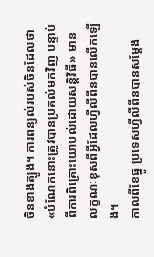ចិនខាងត្បូង។ ការពន្យល់របស់ចិនដែលថា «បំណែកនោះត្រូវបានប្រគល់មកវិញ បន្ទាប់ពីការពិគ្រោះយោបល់ដោយសន្តិវិធី» មានលក្ខណៈខុសពីអ្វីដែលហ្វីលីពីនបានលើកឡើង។
កាលពីខែធ្នូ ប្រទេសហ្វីលីពីនបានសម្តែង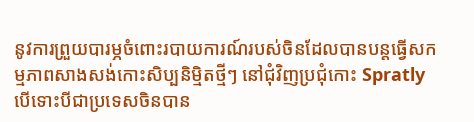នូវការព្រួយបារម្ភចំពោះរបាយការណ៍របស់ចិនដែលបានបន្តធ្វើសកម្មភាពសាងសង់កោះសិប្បនិម្មិតថ្មីៗ នៅជុំវិញប្រជុំកោះ Spratly បើទោះបីជាប្រទេសចិនបាន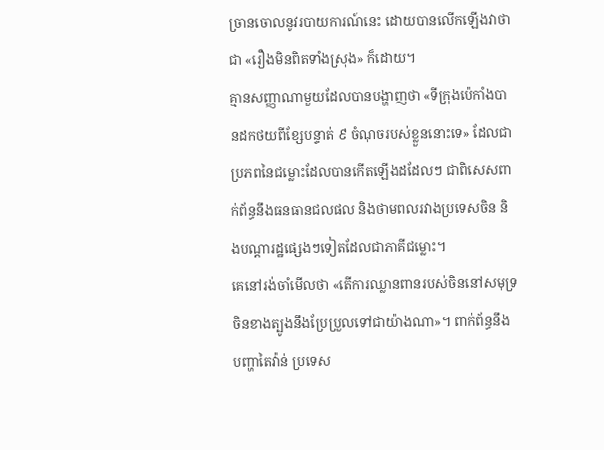ច្រានចោលនូវរបាយការណ៍នេះ ដោយបានលើកឡើងវាថាជា «រឿងមិនពិតទាំងស្រុង» ក៏ដោយ។
គ្មានសញ្ញាណាមួយដែលបានបង្ហាញថា «ទីក្រុងប៉េកាំងបានដកថយពីខ្សែបន្ទាត់ ៩ ចំណុចរបស់ខ្លួននោះទេ» ដែលជាប្រភពនៃជម្លោះដែលបានកើតឡើងដដែលៗ ជាពិសេសពាក់ព័ន្ធនឹងធនធានជលផល និងថាមពលរវាងប្រទេសចិន និងបណ្តារដ្ឋផ្សេងៗទៀតដែលជាភាគីជម្លោះ។
គេនៅរង់ចាំមើលថា «តើការឈ្លានពានរបស់ចិននៅសមុទ្រចិនខាងត្បូងនឹងប្រែប្រួលទៅជាយ៉ាងណា»។ ពាក់ព័ន្ធនឹងបញ្ហាតៃវ៉ាន់ ប្រទេស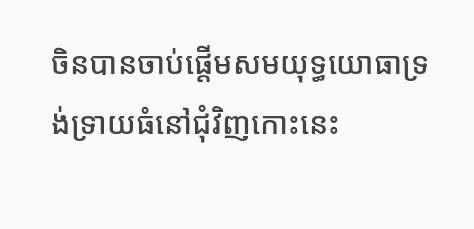ចិនបានចាប់ផ្តើមសមយុទ្ធយោធាទ្រង់ទ្រាយធំនៅជុំវិញកោះនេះ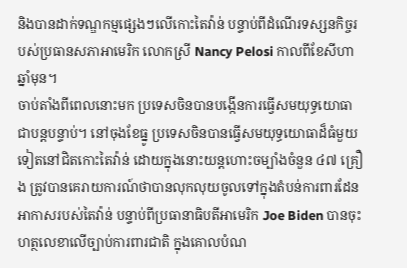និងបានដាក់ទណ្ឌកម្មផ្សេងៗលើកោះតៃវ៉ាន់ បន្ទាប់ពីដំណើរទស្សនកិច្ចរបស់ប្រធានសភាអាមេរិក លោកស្រី Nancy Pelosi កាលពីខែសីហាឆ្នាំមុន។
ចាប់តាំងពីពេលនោះមក ប្រទេសចិនបានបង្កើនការធ្វើសមយុទ្ធយោធាជាបន្តបន្ទាប់។ នៅចុងខែធ្នូ ប្រទេសចិនបានធ្វើសមយុទ្ធយោធាដ៏ធំមួយទៀតនៅជិតកោះតៃវ៉ាន់ ដោយក្នុងនោះយន្តហោះចម្បាំងចំនួន ៤៧ គ្រឿង ត្រូវបានគេរាយការណ៍ថាបានលុកលុយចូលទៅក្នុងតំបន់ការពារដែនអាកាសរបស់តៃវ៉ាន់ បន្ទាប់ពីប្រធានាធិបតីអាមេរិក Joe Biden បានចុះហត្ថលេខាលើច្បាប់ការពារជាតិ ក្នុងគោលបំណ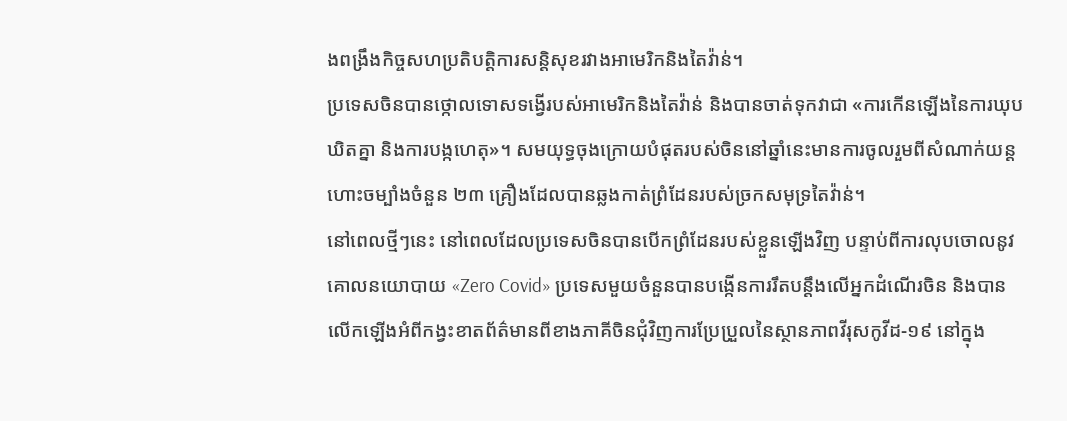ងពង្រឹងកិច្ចសហប្រតិបត្តិការសន្តិសុខរវាងអាមេរិកនិងតៃវ៉ាន់។
ប្រទេសចិនបានថ្កោលទោសទង្វើរបស់អាមេរិកនិងតៃវ៉ាន់ និងបានចាត់ទុកវាជា «ការកើនឡើងនៃការឃុបឃិតគ្នា និងការបង្កហេតុ»។ សមយុទ្ធចុងក្រោយបំផុតរបស់ចិននៅឆ្នាំនេះមានការចូលរួមពីសំណាក់យន្តហោះចម្បាំងចំនួន ២៣ គ្រឿងដែលបានឆ្លងកាត់ព្រំដែនរបស់ច្រកសមុទ្រតៃវ៉ាន់។
នៅពេលថ្មីៗនេះ នៅពេលដែលប្រទេសចិនបានបើកព្រំដែនរបស់ខ្លួនឡើងវិញ បន្ទាប់ពីការលុបចោលនូវគោលនយោបាយ «Zero Covid» ប្រទេសមួយចំនួនបានបង្កើនការរឹតបន្តឹងលើអ្នកដំណើរចិន និងបានលើកឡើងអំពីកង្វះខាតព័ត៌មានពីខាងភាគីចិនជុំវិញការប្រែប្រួលនៃស្ថានភាពវីរុសកូវីដ-១៩ នៅក្នុង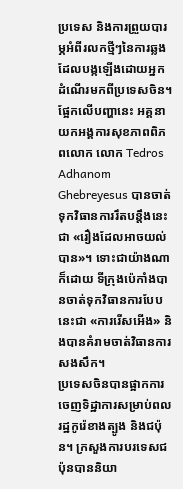ប្រទេស និងការព្រួយបារម្ភអំពីរលកថ្មីៗនៃការឆ្លងដែលបង្កឡើងដោយអ្នកដំណើរមកពីប្រទេសចិន។
ផ្អែកលើបញ្ហានេះ អគ្គនាយកអង្គការសុខភាពពិភពលោក លោក Tedros Adhanom Ghebreyesus បានចាត់ទុកវិធានការរឹតបន្តឹងនេះជា «រឿងដែលអាចយល់បាន»។ ទោះជាយ៉ាងណាក៏ដោយ ទីក្រុងប៉េកាំងបានចាត់ទុកវិធានការបែបនេះជា «ការរើសអើង» និងបានគំរាមចាត់វិធានការសងសឹក។
ប្រទេសចិនបានផ្អាកការចេញទិដ្ឋាការសម្រាប់ពលរដ្ឋកូរ៉េខាងត្បូង និងជប៉ុន។ ក្រសួងការបរទេសជប៉ុនបាននិយា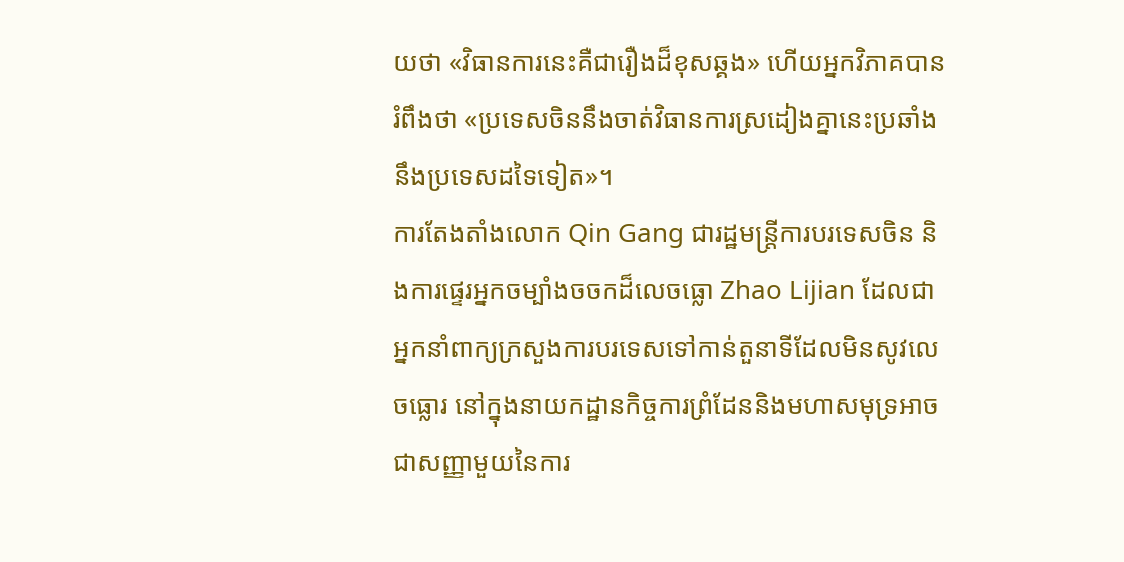យថា «វិធានការនេះគឺជារឿងដ៏ខុសឆ្គង» ហើយអ្នកវិភាគបានរំពឹងថា «ប្រទេសចិននឹងចាត់វិធានការស្រដៀងគ្នានេះប្រឆាំងនឹងប្រទេសដទៃទៀត»។
ការតែងតាំងលោក Qin Gang ជារដ្ឋមន្ត្រីការបរទេសចិន និងការផ្ទេរអ្នកចម្បាំងចចកដ៏លេចធ្លោ Zhao Lijian ដែលជាអ្នកនាំពាក្យក្រសួងការបរទេសទៅកាន់តួនាទីដែលមិនសូវលេចធ្លោរ នៅក្នុងនាយកដ្ឋានកិច្ចការព្រំដែននិងមហាសមុទ្រអាចជាសញ្ញាមួយនៃការ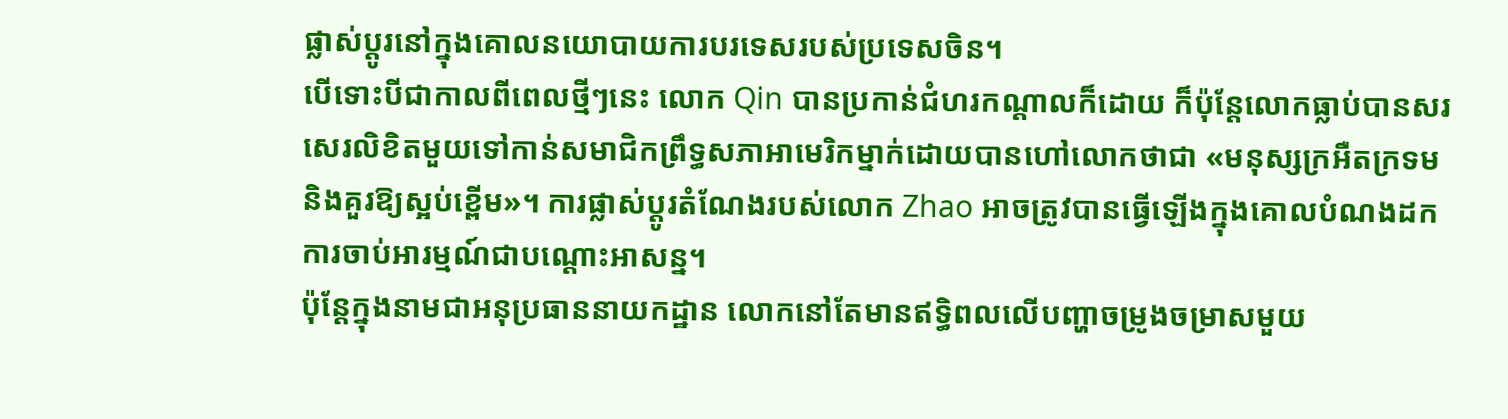ផ្លាស់ប្តូរនៅក្នុងគោលនយោបាយការបរទេសរបស់ប្រទេសចិន។
បើទោះបីជាកាលពីពេលថ្មីៗនេះ លោក Qin បានប្រកាន់ជំហរកណ្តាលក៏ដោយ ក៏ប៉ុន្តែលោកធ្លាប់បានសរសេរលិខិតមួយទៅកាន់សមាជិកព្រឹទ្ធសភាអាមេរិកម្នាក់ដោយបានហៅលោកថាជា «មនុស្សក្រអឺតក្រទម និងគួរឱ្យស្អប់ខ្ពើម»។ ការផ្លាស់ប្តូរតំណែងរបស់លោក Zhao អាចត្រូវបានធ្វើឡើងក្នុងគោលបំណងដកការចាប់អារម្មណ៍ជាបណ្តោះអាសន្ន។
ប៉ុន្តែក្នុងនាមជាអនុប្រធាននាយកដ្ឋាន លោកនៅតែមានឥទ្ធិពលលើបញ្ហាចម្រូងចម្រាសមួយ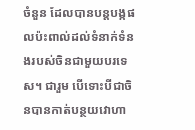ចំនួន ដែលបានបន្តបង្កផលប៉ះពាល់ដល់ទំនាក់ទំនងរបស់ចិនជាមួយបរទេស។ ជារួម បើទោះបីជាចិនបានកាត់បន្ថយវោហា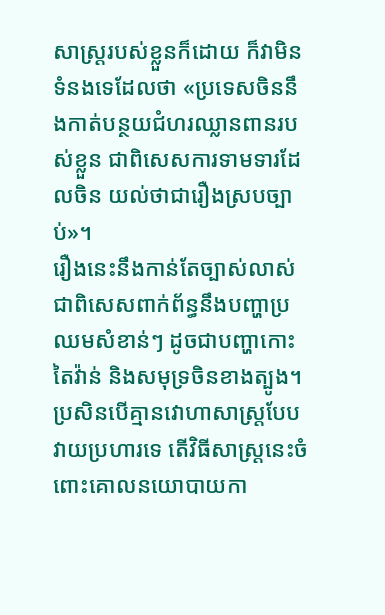សាស្ត្ររបស់ខ្លួនក៏ដោយ ក៏វាមិនទំនងទេដែលថា «ប្រទេសចិននឹងកាត់បន្ថយជំហរឈ្លានពានរបស់ខ្លួន ជាពិសេសការទាមទារដែលចិន យល់ថាជារឿងស្របច្បាប់»។
រឿងនេះនឹងកាន់តែច្បាស់លាស់ ជាពិសេសពាក់ព័ន្ធនឹងបញ្ហាប្រឈមសំខាន់ៗ ដូចជាបញ្ហាកោះតៃវ៉ាន់ និងសមុទ្រចិនខាងត្បូង។ ប្រសិនបើគ្មានវោហាសាស្ត្របែបវាយប្រហារទេ តើវិធីសាស្ត្រនេះចំពោះគោលនយោបាយកា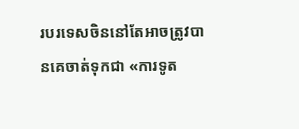របរទេសចិននៅតែអាចត្រូវបានគេចាត់ទុកជា «ការទូត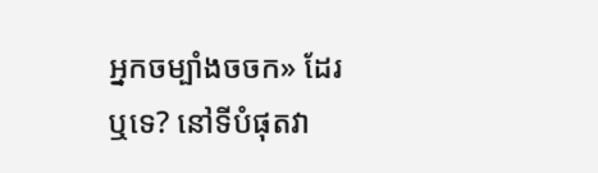អ្នកចម្បាំងចចក» ដែរឬទេ? នៅទីបំផុតវា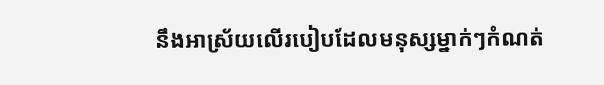នឹងអាស្រ័យលើរបៀបដែលមនុស្សម្នាក់ៗកំណត់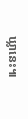ឃ្លានេះ៕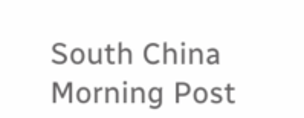South China Morning Post